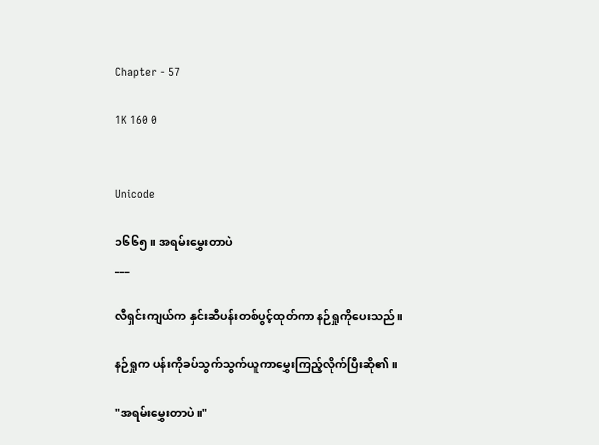Chapter - 57

1K 160 0


Unicode

၁၆၆၅။ အရမ်းမွှေးတာပဲ
___

လီရှင်းကျယ်က နှင်းဆီပန်းတစ်ပွင့်ထုတ်ကာ နဉ်ရှုကိုပေးသည်။

နဉ်ရှုက ပန်းကိုခပ်သွက်သွက်ယူကာမွှေးကြည့်လိုက်ပြီးဆို၏။

"အရမ်းမွှေးတာပဲ။"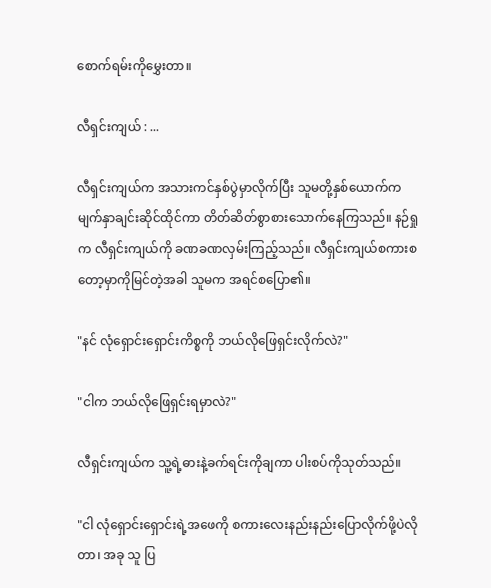စောက်ရမ်းကိုမွှေးတာ။

လီရှင်းကျယ် : ...

လီရှင်းကျယ်က အသားကင်နှစ်ပွဲမှာလိုက်ပြီး သူမတို့နှစ်ယောက်က မျက်နှာချင်းဆိုင်ထိုင်ကာ တိတ်ဆိတ်စွာစားသောက်နေကြသည်။ နဉ်ရှုက လီရှင်းကျယ်ကို ခဏခဏလှမ်းကြည့်သည်။ လီရှင်းကျယ်စကားစတော့မှာကိုမြင်တဲ့အခါ သူမက အရင်စပြော၏။

"နင် လုံရှောင်းရှောင်းကိစ္စကို ဘယ်လိုဖြေရှင်းလိုက်လဲ?"

"ငါက ဘယ်လိုဖြေရှင်းရမှာလဲ?"

လီရှင်းကျယ်က သူ့ရဲ့ဓားနဲ့ခက်ရင်းကိုချကာ ပါးစပ်ကိုသုတ်သည်။

"ငါ လုံရှောင်းရှောင်းရဲ့အဖေကို စကားလေးနည်းနည်းပြောလိုက်ဖို့ပဲလိုတာ၊ အခု သူ ပြ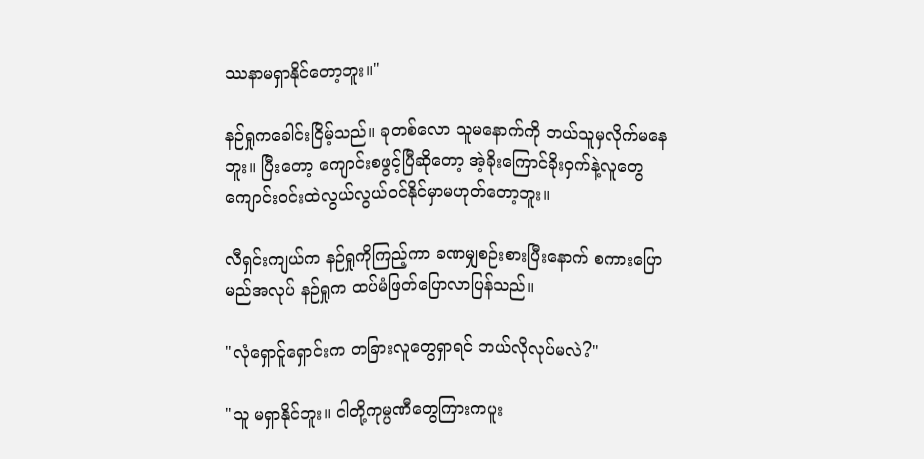ဿနာမရှာနိုင်တော့ဘူး။"

နဉ်ရှုကခေါင်းငြိမ့်သည်။ ခုတစ်လော သူမနောက်ကို ဘယ်သူမှလိုက်မနေဘူး။ ပြီးတော့ ကျောင်းစဖွင့်ပြီဆိုတော့ အဲ့ခိုးကြောင်ခိုးဝှက်နဲ့လူတွေ ကျောင်းဝင်းထဲလွယ်လွယ်ဝင်နိုင်မှာမဟုတ်တော့ဘူး။

လီရှင်းကျယ်က နဉ်ရှုကိုကြည့်ကာ ခဏမျှစဉ်းစားပြီးနောက် စကားပြောမည်အလုပ် နဉ်ရှုက ထပ်မံဖြတ်ပြောလာပြန်သည်။

"လုံရှောင်ူရှောင်းက တခြားလူတွေရှာရင် ဘယ်လိုလုပ်မလဲ?"

"သူ မရှာနိုင်ဘူး။ ငါတို့ကုမ္ပဏီတွေကြားကပူး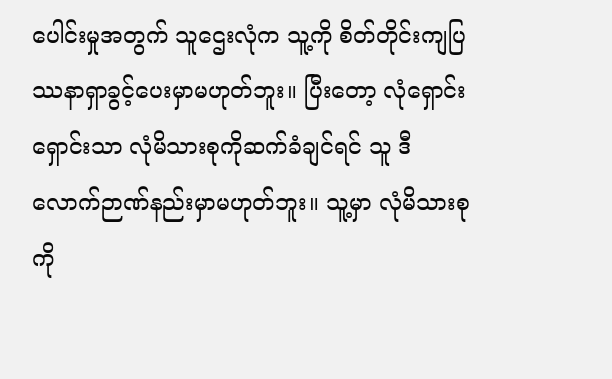ပေါင်းမှုအတွက် သူဌေးလုံက သူ့ကို စိတ်တိုင်းကျပြဿနာရှာခွင့်ပေးမှာမဟုတ်ဘူး။ ပြီးတော့ လုံရှောင်းရှောင်းသာ လုံမိသားစုကိုဆက်ခံချင်ရင် သူ ဒီလောက်ဉာဏ်နည်းမှာမဟုတ်ဘူး။ သူ့မှာ လုံမိသားစုကို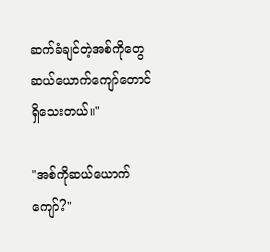ဆက်ခံချင်တဲ့အစ်ကိုတွေဆယ်ယောက်ကျော်တောင်ရှိသေးတယ်။"

"အစ်ကိုဆယ်ယောက်ကျော်?"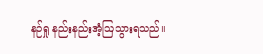နဉ်ရှု နည်းနည်းအံ့ဩသွားရသည်။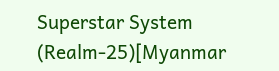Superstar System (Realm-25)[Myanmar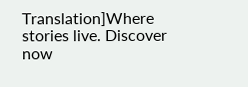Translation]Where stories live. Discover now